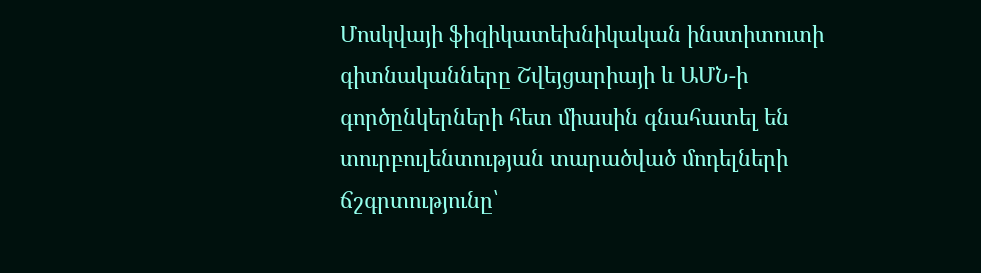Մոսկվայի ֆիզիկատեխնիկական ինստիտուտի գիտնականները Շվեյցարիայի և ԱՄՆ-ի գործընկերների հետ միասին գնահատել են տուրբուլենտության տարածված մոդելների ճշգրտությունը՝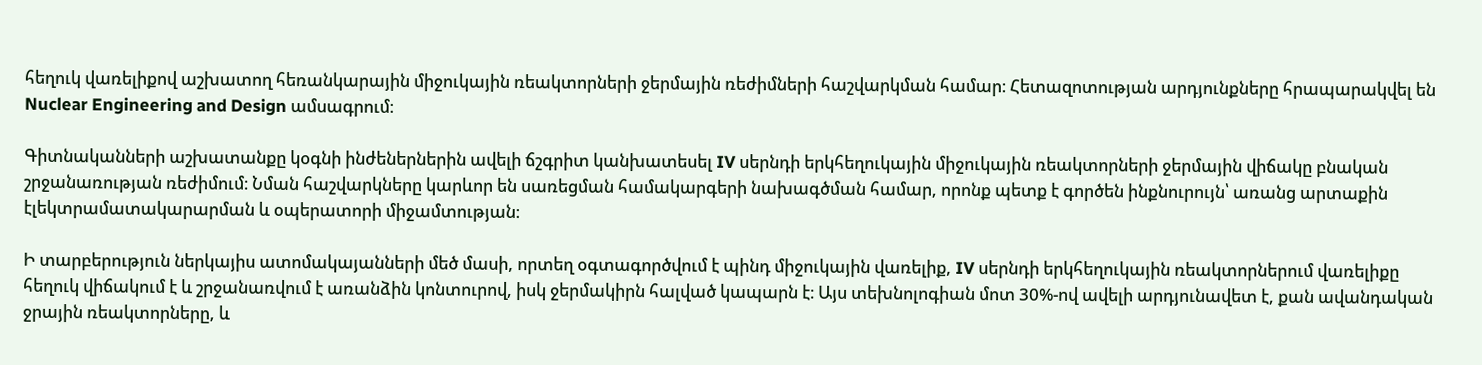հեղուկ վառելիքով աշխատող հեռանկարային միջուկային ռեակտորների ջերմային ռեժիմների հաշվարկման համար։ Հետազոտության արդյունքները հրապարակվել են Nuclear Engineering and Design ամսագրում։

Գիտնականների աշխատանքը կօգնի ինժեներներին ավելի ճշգրիտ կանխատեսել IV սերնդի երկհեղուկային միջուկային ռեակտորների ջերմային վիճակը բնական շրջանառության ռեժիմում։ Նման հաշվարկները կարևոր են սառեցման համակարգերի նախագծման համար, որոնք պետք է գործեն ինքնուրույն՝ առանց արտաքին էլեկտրամատակարարման և օպերատորի միջամտության։

Ի տարբերություն ներկայիս ատոմակայանների մեծ մասի, որտեղ օգտագործվում է պինդ միջուկային վառելիք, IV սերնդի երկհեղուկային ռեակտորներում վառելիքը հեղուկ վիճակում է և շրջանառվում է առանձին կոնտուրով, իսկ ջերմակիրն հալված կապարն է։ Այս տեխնոլոգիան մոտ 30%-ով ավելի արդյունավետ է, քան ավանդական ջրային ռեակտորները, և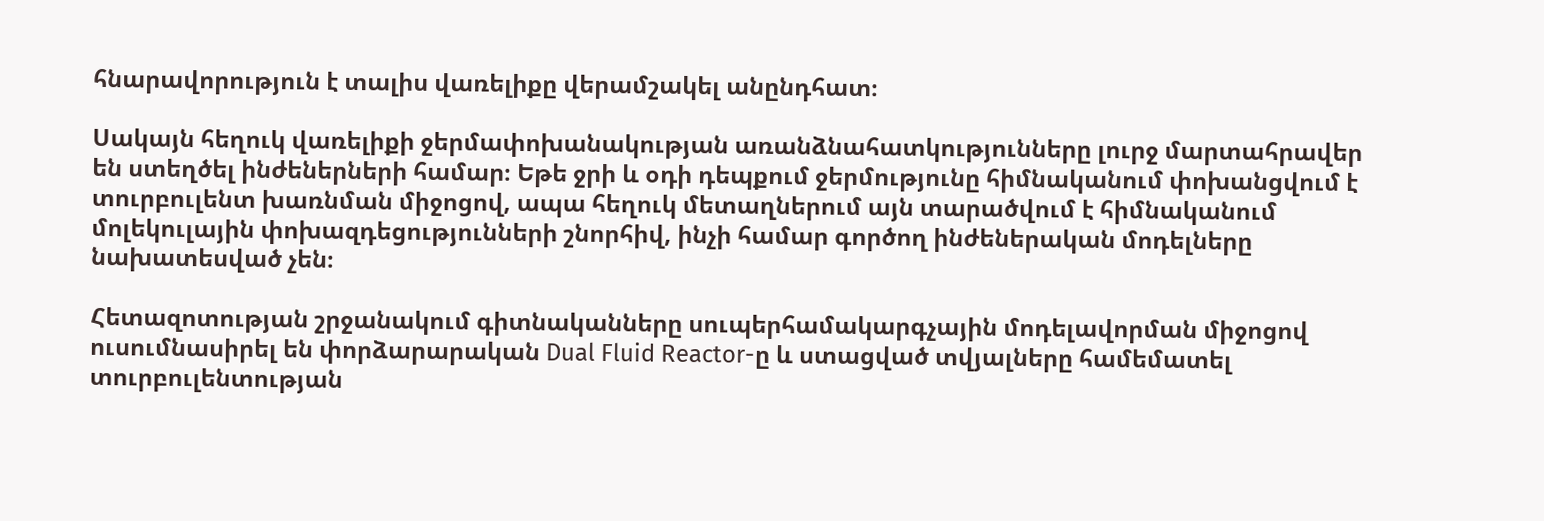հնարավորություն է տալիս վառելիքը վերամշակել անընդհատ։

Սակայն հեղուկ վառելիքի ջերմափոխանակության առանձնահատկությունները լուրջ մարտահրավեր են ստեղծել ինժեներների համար։ Եթե ջրի և օդի դեպքում ջերմությունը հիմնականում փոխանցվում է տուրբուլենտ խառնման միջոցով, ապա հեղուկ մետաղներում այն տարածվում է հիմնականում մոլեկուլային փոխազդեցությունների շնորհիվ, ինչի համար գործող ինժեներական մոդելները նախատեսված չեն։

Հետազոտության շրջանակում գիտնականները սուպերհամակարգչային մոդելավորման միջոցով ուսումնասիրել են փորձարարական Dual Fluid Reactor-ը և ստացված տվյալները համեմատել տուրբուլենտության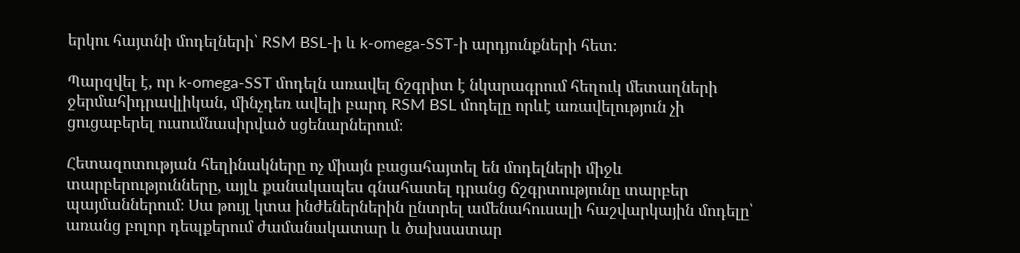երկու հայտնի մոդելների՝ RSM BSL-ի և k-omega-SST-ի արդյունքների հետ։

Պարզվել է, որ k-omega-SST մոդելն առավել ճշգրիտ է նկարագրում հեղուկ մետաղների ջերմահիդրավլիկան, մինչդեռ ավելի բարդ RSM BSL մոդելը որևէ առավելություն չի ցուցաբերել ուսումնասիրված սցենարներում։

Հետազոտության հեղինակները ոչ միայն բացահայտել են մոդելների միջև տարբերությունները, այլև քանակապես գնահատել դրանց ճշգրտությունը տարբեր պայմաններում։ Սա թույլ կտա ինժեներներին ընտրել ամենահուսալի հաշվարկային մոդելը՝ առանց բոլոր դեպքերում ժամանակատար և ծախսատար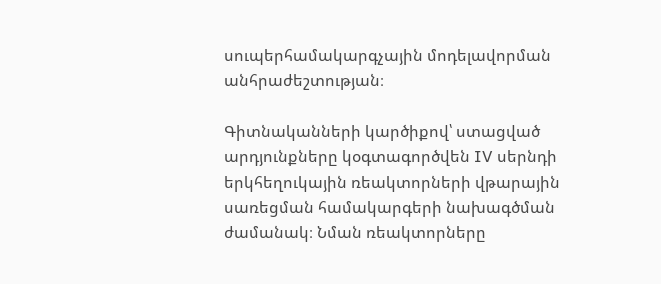սուպերհամակարգչային մոդելավորման անհրաժեշտության։

Գիտնականների կարծիքով՝ ստացված արդյունքները կօգտագործվեն IV սերնդի երկհեղուկային ռեակտորների վթարային սառեցման համակարգերի նախագծման ժամանակ։ Նման ռեակտորները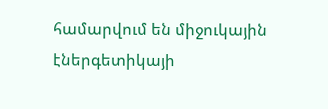համարվում են միջուկային էներգետիկայի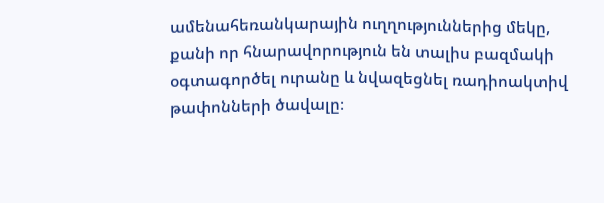ամենահեռանկարային ուղղություններից մեկը, քանի որ հնարավորություն են տալիս բազմակի օգտագործել ուրանը և նվազեցնել ռադիոակտիվ թափոնների ծավալը։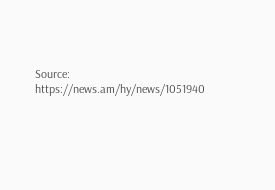Source: https://news.am/hy/news/1051940